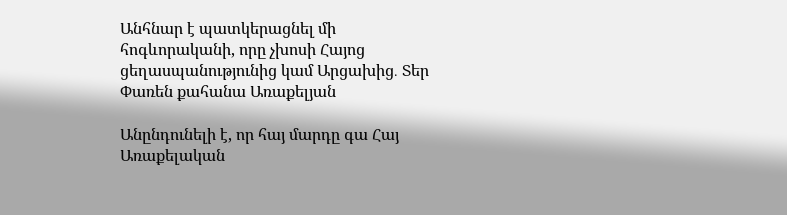Անհնար է պատկերացնել մի հոգևորականի, որը չխոսի Հայոց ցեղասպանությունից կամ Արցախից․ Տեր Փառեն քահանա Առաքելյան

Անընդունելի է, որ հայ մարդը գա Հայ Առաքելական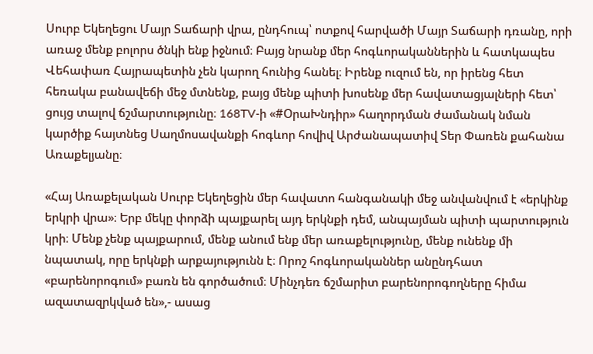Սուրբ Եկեղեցու Մայր Տաճարի վրա, ընդհուպ՝ ոտքով հարվածի Մայր Տաճարի դռանը, որի առաջ մենք բոլորս ծնկի ենք իջնում։ Բայց նրանք մեր հոգևորականներին և հատկապես Վեհափառ Հայրապետին չեն կարող հունից հանել։ Իրենք ուզում են, որ իրենց հետ հեռակա բանավեճի մեջ մտնենք, բայց մենք պիտի խոսենք մեր հավատացյալների հետ՝ ցույց տալով ճշմարտությունը։ 168TV-ի «#ՕրաԽնդիր» հաղորդման ժամանակ նման կարծիք հայտնեց Սաղմոսավանքի հոգևոր հովիվ Արժանապատիվ Տեր Փառեն քահանա Առաքելյանը։

«Հայ Առաքելական Սուրբ Եկեղեցին մեր հավատո հանգանակի մեջ անվանվում է «երկինք երկրի վրա»։ Երբ մեկը փորձի պայքարել այդ երկնքի դեմ, անպայման պիտի պարտություն կրի։ Մենք չենք պայքարում, մենք անում ենք մեր առաքելությունը, մենք ունենք մի նպատակ, որը երկնքի արքայությունն է։ Որոշ հոգևորականներ անընդհատ «բարենորոգում» բառն են գործածում։ Մինչդեռ ճշմարիտ բարենորոգողները հիմա ազատազրկված են»,- ասաց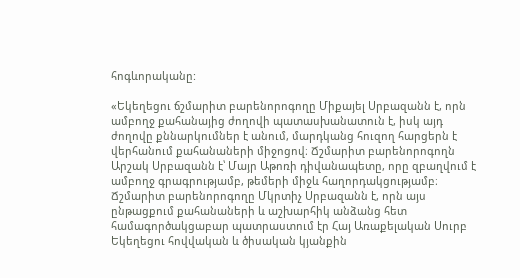հոգևորականը:

«Եկեղեցու ճշմարիտ բարենորոգողը Միքայել Սրբազանն է, որն ամբողջ քահանայից ժողովի պատասխանատուն է, իսկ այդ ժողովը քննարկումներ է անում, մարդկանց հուզող հարցերն է վերհանում քահանաների միջոցով։ Ճշմարիտ բարենորոգողն Արշակ Սրբազանն է՝ Մայր Աթոռի դիվանապետը, որը զբաղվում է ամբողջ գրագրությամբ, թեմերի միջև հաղորդակցությամբ։ Ճշմարիտ բարենորոգողը Մկրտիչ Սրբազանն է, որն այս ընթացքում քահանաների և աշխարհիկ անձանց հետ համագործակցաբար պատրաստում էր Հայ Առաքելական Սուրբ Եկեղեցու հովվական և ծիսական կյանքին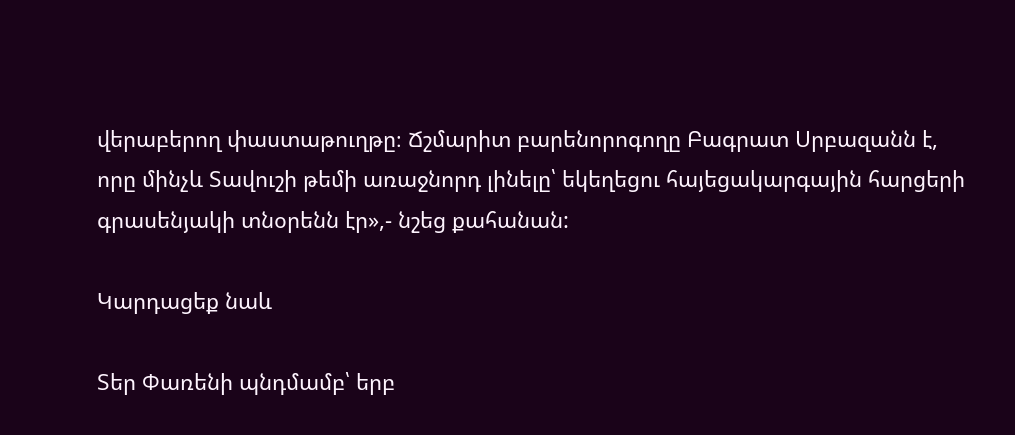վերաբերող փաստաթուղթը։ Ճշմարիտ բարենորոգողը Բագրատ Սրբազանն է, որը մինչև Տավուշի թեմի առաջնորդ լինելը՝ եկեղեցու հայեցակարգային հարցերի գրասենյակի տնօրենն էր»,- նշեց քահանան:

Կարդացեք նաև

Տեր Փառենի պնդմամբ՝ երբ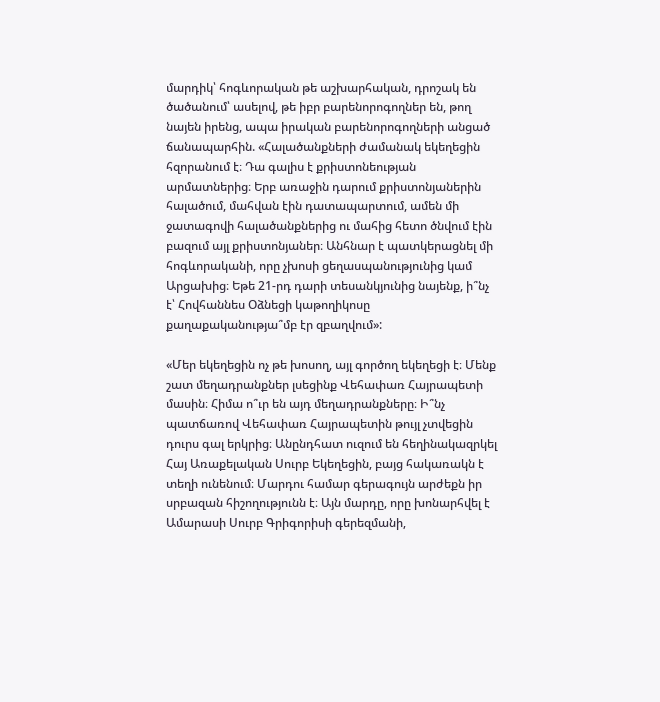մարդիկ՝ հոգևորական թե աշխարհական, դրոշակ են ծածանում՝ ասելով, թե իբր բարենորոգողներ են, թող նայեն իրենց, ապա իրական բարենորոգողների անցած ճանապարհին. «Հալածանքների ժամանակ եկեղեցին հզորանում է։ Դա գալիս է քրիստոնեության արմատներից։ Երբ առաջին դարում քրիստոնյաներին հալածում, մահվան էին դատապարտում, ամեն մի ջատագովի հալածանքներից ու մահից հետո ծնվում էին բազում այլ քրիստոնյաներ։ Անհնար է պատկերացնել մի հոգևորականի, որը չխոսի ցեղասպանությունից կամ Արցախից։ Եթե 21-րդ դարի տեսանկյունից նայենք, ի՞նչ է՝ Հովհաննես Օձնեցի կաթողիկոսը քաղաքականությա՞մբ էր զբաղվում»:

«Մեր եկեղեցին ոչ թե խոսող, այլ գործող եկեղեցի է։ Մենք շատ մեղադրանքներ լսեցինք Վեհափառ Հայրապետի մասին։ Հիմա ո՞ւր են այդ մեղադրանքները։ Ի՞նչ պատճառով Վեհափառ Հայրապետին թույլ չտվեցին դուրս գալ երկրից։ Անընդհատ ուզում են հեղինակազրկել Հայ Առաքելական Սուրբ Եկեղեցին, բայց հակառակն է տեղի ունենում։ Մարդու համար գերագույն արժեքն իր սրբազան հիշողությունն է։ Այն մարդը, որը խոնարհվել է Ամարասի Սուրբ Գրիգորիսի գերեզմանի,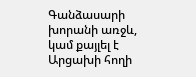Գանձասարի խորանի առջև, կամ քայլել է Արցախի հողի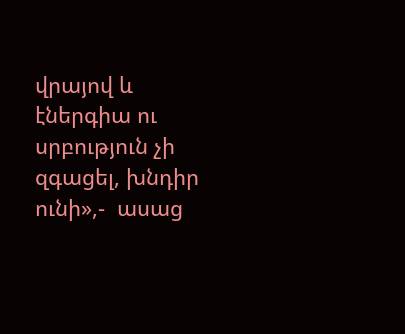վրայով և էներգիա ու սրբություն չի զգացել, խնդիր ունի»,-  ասաց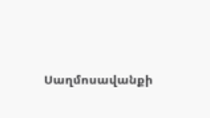Սաղմոսավանքի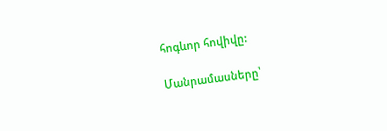հոգևոր հովիվը:

Մանրամասները՝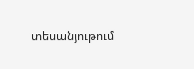տեսանյութում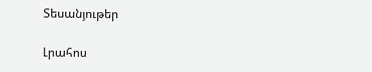Տեսանյութեր

Լրահոս